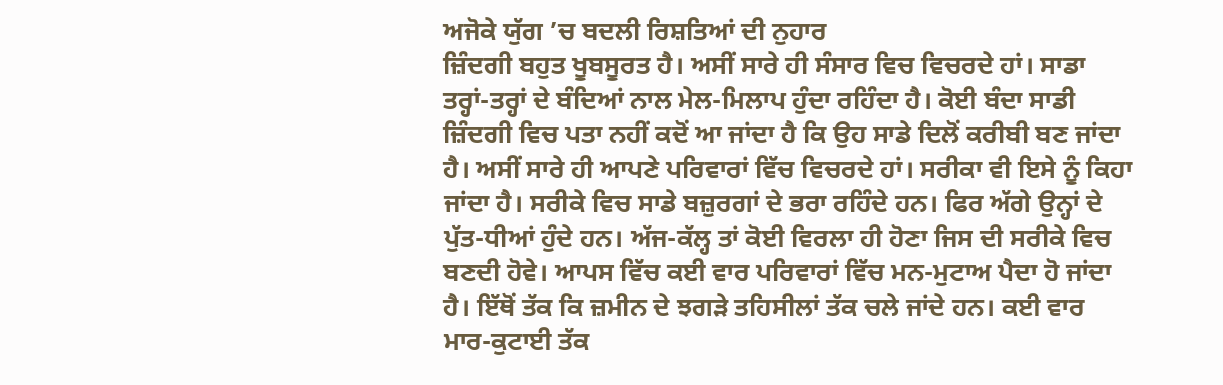ਅਜੋਕੇ ਯੁੱਗ ’ਚ ਬਦਲੀ ਰਿਸ਼ਤਿਆਂ ਦੀ ਨੁਹਾਰ
ਜ਼ਿੰਦਗੀ ਬਹੁਤ ਖੂਬਸੂਰਤ ਹੈ। ਅਸੀਂ ਸਾਰੇ ਹੀ ਸੰਸਾਰ ਵਿਚ ਵਿਚਰਦੇ ਹਾਂ। ਸਾਡਾ ਤਰ੍ਹਾਂ-ਤਰ੍ਹਾਂ ਦੇ ਬੰਦਿਆਂ ਨਾਲ ਮੇਲ-ਮਿਲਾਪ ਹੁੰਦਾ ਰਹਿੰਦਾ ਹੈ। ਕੋਈ ਬੰਦਾ ਸਾਡੀ ਜ਼ਿੰਦਗੀ ਵਿਚ ਪਤਾ ਨਹੀਂ ਕਦੋਂ ਆ ਜਾਂਦਾ ਹੈ ਕਿ ਉਹ ਸਾਡੇ ਦਿਲੋਂ ਕਰੀਬੀ ਬਣ ਜਾਂਦਾ ਹੈ। ਅਸੀਂ ਸਾਰੇ ਹੀ ਆਪਣੇ ਪਰਿਵਾਰਾਂ ਵਿੱਚ ਵਿਚਰਦੇ ਹਾਂ। ਸਰੀਕਾ ਵੀ ਇਸੇ ਨੂੰ ਕਿਹਾ ਜਾਂਦਾ ਹੈ। ਸਰੀਕੇ ਵਿਚ ਸਾਡੇ ਬਜ਼ੁਰਗਾਂ ਦੇ ਭਰਾ ਰਹਿੰਦੇ ਹਨ। ਫਿਰ ਅੱਗੇ ਉਨ੍ਹਾਂ ਦੇ ਪੁੱਤ-ਧੀਆਂ ਹੁੰਦੇ ਹਨ। ਅੱਜ-ਕੱਲ੍ਹ ਤਾਂ ਕੋਈ ਵਿਰਲਾ ਹੀ ਹੋਣਾ ਜਿਸ ਦੀ ਸਰੀਕੇ ਵਿਚ ਬਣਦੀ ਹੋਵੇ। ਆਪਸ ਵਿੱਚ ਕਈ ਵਾਰ ਪਰਿਵਾਰਾਂ ਵਿੱਚ ਮਨ-ਮੁਟਾਅ ਪੈਦਾ ਹੋ ਜਾਂਦਾ ਹੈ। ਇੱਥੋਂ ਤੱਕ ਕਿ ਜ਼ਮੀਨ ਦੇ ਝਗੜੇ ਤਹਿਸੀਲਾਂ ਤੱਕ ਚਲੇ ਜਾਂਦੇ ਹਨ। ਕਈ ਵਾਰ ਮਾਰ-ਕੁਟਾਈ ਤੱਕ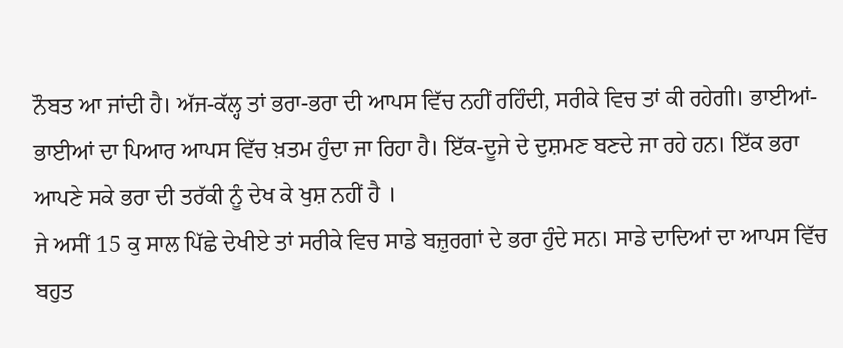ਨੌਬਤ ਆ ਜਾਂਦੀ ਹੈ। ਅੱਜ-ਕੱਲ੍ਹ ਤਾਂ ਭਰਾ-ਭਰਾ ਦੀ ਆਪਸ ਵਿੱਚ ਨਹੀਂ ਰਹਿੰਦੀ, ਸਰੀਕੇ ਵਿਚ ਤਾਂ ਕੀ ਰਹੇਗੀ। ਭਾਈਆਂ-ਭਾਈਆਂ ਦਾ ਪਿਆਰ ਆਪਸ ਵਿੱਚ ਖ਼ਤਮ ਹੁੰਦਾ ਜਾ ਰਿਹਾ ਹੈ। ਇੱਕ-ਦੂਜੇ ਦੇ ਦੁਸ਼ਮਣ ਬਣਦੇ ਜਾ ਰਹੇ ਹਨ। ਇੱਕ ਭਰਾ ਆਪਣੇ ਸਕੇ ਭਰਾ ਦੀ ਤਰੱਕੀ ਨੂੰ ਦੇਖ ਕੇ ਖੁਸ਼ ਨਹੀਂ ਹੈ ।
ਜੇ ਅਸੀਂ 15 ਕੁ ਸਾਲ ਪਿੱਛੇ ਦੇਖੀਏ ਤਾਂ ਸਰੀਕੇ ਵਿਚ ਸਾਡੇ ਬਜ਼ੁਰਗਾਂ ਦੇ ਭਰਾ ਹੁੰਦੇ ਸਨ। ਸਾਡੇ ਦਾਦਿਆਂ ਦਾ ਆਪਸ ਵਿੱਚ ਬਹੁਤ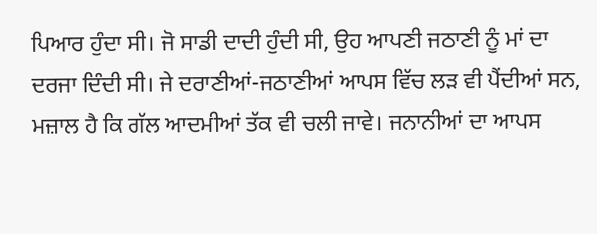ਪਿਆਰ ਹੁੰਦਾ ਸੀ। ਜੋ ਸਾਡੀ ਦਾਦੀ ਹੁੰਦੀ ਸੀ, ਉਹ ਆਪਣੀ ਜਠਾਣੀ ਨੂੰ ਮਾਂ ਦਾ ਦਰਜਾ ਦਿੰਦੀ ਸੀ। ਜੇ ਦਰਾਣੀਆਂ-ਜਠਾਣੀਆਂ ਆਪਸ ਵਿੱਚ ਲੜ ਵੀ ਪੈਂਦੀਆਂ ਸਨ, ਮਜ਼ਾਲ ਹੈ ਕਿ ਗੱਲ ਆਦਮੀਆਂ ਤੱਕ ਵੀ ਚਲੀ ਜਾਵੇ। ਜਨਾਨੀਆਂ ਦਾ ਆਪਸ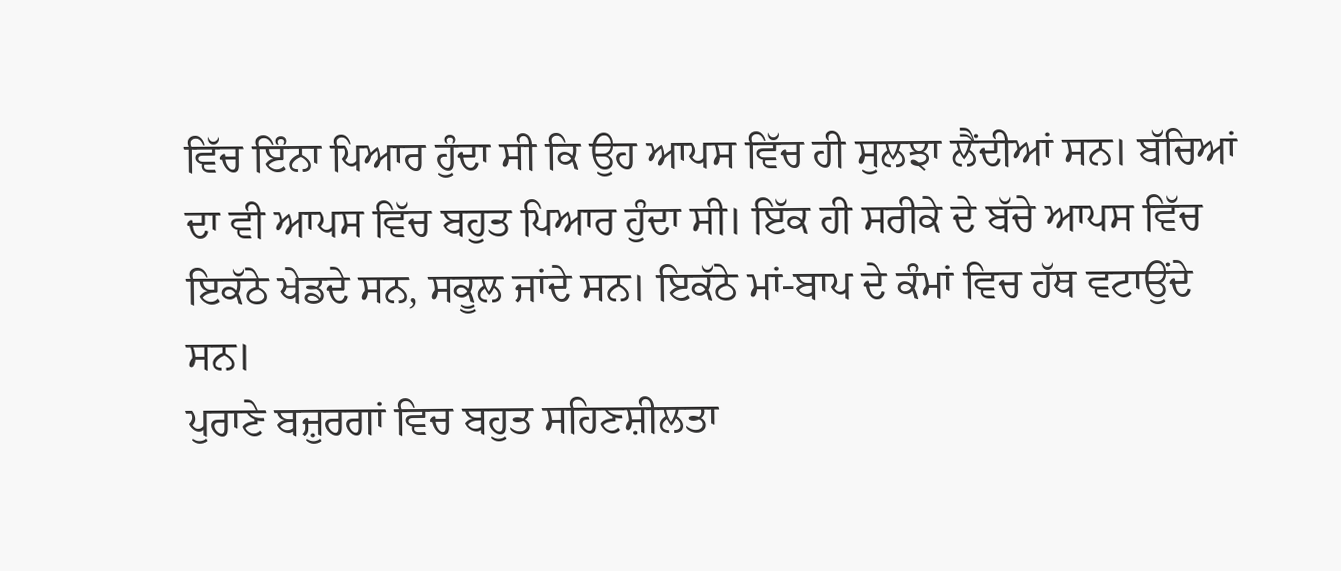ਵਿੱਚ ਇੰਨਾ ਪਿਆਰ ਹੁੰਦਾ ਸੀ ਕਿ ਉਹ ਆਪਸ ਵਿੱਚ ਹੀ ਸੁਲਝਾ ਲੈਂਦੀਆਂ ਸਨ। ਬੱਚਿਆਂ ਦਾ ਵੀ ਆਪਸ ਵਿੱਚ ਬਹੁਤ ਪਿਆਰ ਹੁੰਦਾ ਸੀ। ਇੱਕ ਹੀ ਸਰੀਕੇ ਦੇ ਬੱਚੇ ਆਪਸ ਵਿੱਚ ਇਕੱਠੇ ਖੇਡਦੇ ਸਨ, ਸਕੂਲ ਜਾਂਦੇ ਸਨ। ਇਕੱਠੇ ਮਾਂ-ਬਾਪ ਦੇ ਕੰਮਾਂ ਵਿਚ ਹੱਥ ਵਟਾਉਂਦੇ ਸਨ।
ਪੁਰਾਣੇ ਬਜ਼ੁਰਗਾਂ ਵਿਚ ਬਹੁਤ ਸਹਿਣਸ਼ੀਲਤਾ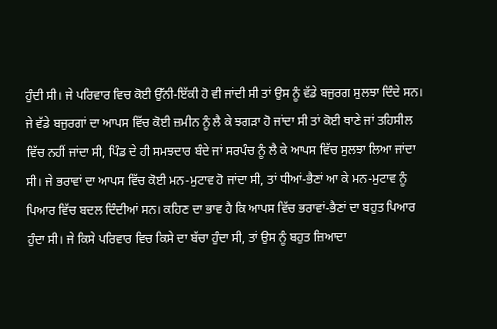ਹੁੰਦੀ ਸੀ। ਜੇ ਪਰਿਵਾਰ ਵਿਚ ਕੋਈ ਉੱਨੀ-ਇੱਕੀ ਹੋ ਵੀ ਜਾਂਦੀ ਸੀ ਤਾਂ ਉਸ ਨੂੰ ਵੱਡੇ ਬਜੁਰਗ ਸੁਲਝਾ ਦਿੰਦੇ ਸਨ। ਜੇ ਵੱਡੇ ਬਜੁਰਗਾਂ ਦਾ ਆਪਸ ਵਿੱਚ ਕੋਈ ਜ਼ਮੀਨ ਨੂੰ ਲੈ ਕੇ ਝਗੜਾ ਹੋ ਜਾਂਦਾ ਸੀ ਤਾਂ ਕੋਈ ਥਾਣੇ ਜਾਂ ਤਹਿਸੀਲ ਵਿੱਚ ਨਹੀਂ ਜਾਂਦਾ ਸੀ, ਪਿੰਡ ਦੇ ਹੀ ਸਮਝਦਾਰ ਬੰਦੇ ਜਾਂ ਸਰਪੰਚ ਨੂੰ ਲੈ ਕੇ ਆਪਸ ਵਿੱਚ ਸੁਲਝਾ ਲਿਆ ਜਾਂਦਾ ਸੀ। ਜੇ ਭਰਾਵਾਂ ਦਾ ਆਪਸ ਵਿੱਚ ਕੋਈ ਮਨ-ਮੁਟਾਵ ਹੋ ਜਾਂਦਾ ਸੀ, ਤਾਂ ਧੀਆਂ-ਭੈਣਾਂ ਆ ਕੇ ਮਨ-ਮੁਟਾਵ ਨੂੰ ਪਿਆਰ ਵਿੱਚ ਬਦਲ ਦਿੰਦੀਆਂ ਸਨ। ਕਹਿਣ ਦਾ ਭਾਵ ਹੈ ਕਿ ਆਪਸ ਵਿੱਚ ਭਰਾਵਾਂ-ਭੈਣਾਂ ਦਾ ਬਹੁਤ ਪਿਆਰ ਹੁੰਦਾ ਸੀ। ਜੇ ਕਿਸੇ ਪਰਿਵਾਰ ਵਿਚ ਕਿਸੇ ਦਾ ਬੱਚਾ ਹੁੰਦਾ ਸੀ, ਤਾਂ ਉਸ ਨੂੰ ਬਹੁਤ ਜ਼ਿਆਦਾ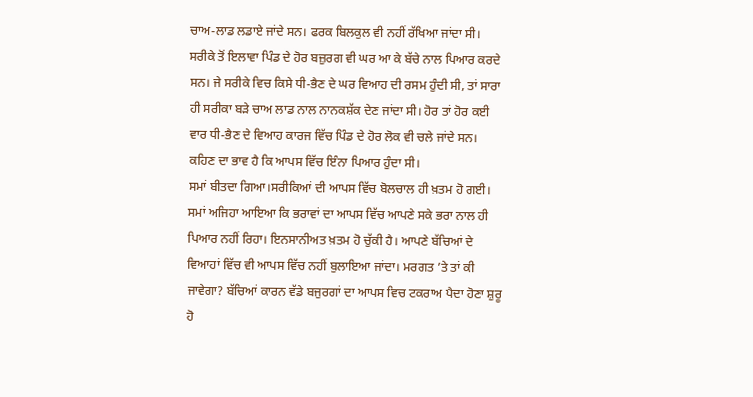ਚਾਅ-ਲਾਡ ਲਡਾਏ ਜਾਂਦੇ ਸਨ। ਫਰਕ ਬਿਲਕੁਲ ਵੀ ਨਹੀਂ ਰੱਖਿਆ ਜਾਂਦਾ ਸੀ। ਸਰੀਕੇ ਤੋਂ ਇਲਾਵਾ ਪਿੰਡ ਦੇ ਹੋਰ ਬਜ਼ੁਰਗ ਵੀ ਘਰ ਆ ਕੇ ਬੱਚੇ ਨਾਲ ਪਿਆਰ ਕਰਦੇ ਸਨ। ਜੇ ਸਰੀਕੇ ਵਿਚ ਕਿਸੇ ਧੀ-ਭੈਣ ਦੇ ਘਰ ਵਿਆਹ ਦੀ ਰਸਮ ਹੁੰਦੀ ਸੀ, ਤਾਂ ਸਾਰਾ ਹੀ ਸਰੀਕਾ ਬੜੇ ਚਾਅ ਲਾਡ ਨਾਲ ਨਾਨਕਸ਼ੱਕ ਦੇਣ ਜਾਂਦਾ ਸੀ। ਹੋਰ ਤਾਂ ਹੋਰ ਕਈ ਵਾਰ ਧੀ-ਭੈਣ ਦੇ ਵਿਆਹ ਕਾਰਜ ਵਿੱਚ ਪਿੰਡ ਦੇ ਹੋਰ ਲੋਕ ਵੀ ਚਲੇ ਜਾਂਦੇ ਸਨ। ਕਹਿਣ ਦਾ ਭਾਵ ਹੈ ਕਿ ਆਪਸ ਵਿੱਚ ਇੰਨਾ ਪਿਆਰ ਹੁੰਦਾ ਸੀ।
ਸਮਾਂ ਬੀਤਦਾ ਗਿਆ।ਸਰੀਕਿਆਂ ਦੀ ਆਪਸ ਵਿੱਚ ਬੋਲਚਾਲ ਹੀ ਖ਼ਤਮ ਹੋ ਗਈ। ਸਮਾਂ ਅਜਿਹਾ ਆਇਆ ਕਿ ਭਰਾਵਾਂ ਦਾ ਆਪਸ ਵਿੱਚ ਆਪਣੇ ਸਕੇ ਭਰਾ ਨਾਲ ਹੀ ਪਿਆਰ ਨਹੀਂ ਰਿਹਾ। ਇਨਸਾਨੀਅਤ ਖ਼ਤਮ ਹੋ ਚੁੱਕੀ ਹੈ। ਆਪਣੇ ਬੱਚਿਆਂ ਦੇ ਵਿਆਹਾਂ ਵਿੱਚ ਵੀ ਆਪਸ ਵਿੱਚ ਨਹੀਂ ਬੁਲਾਇਆ ਜਾਂਦਾ। ਮਰਗਤ ’ਤੇ ਤਾਂ ਕੀ ਜਾਵੇਗਾ? ਬੱਚਿਆਂ ਕਾਰਨ ਵੱਡੇ ਬਜੁਰਗਾਂ ਦਾ ਆਪਸ ਵਿਚ ਟਕਰਾਅ ਪੈਦਾ ਹੋਣਾ ਸ਼ੁਰੂ ਹੋ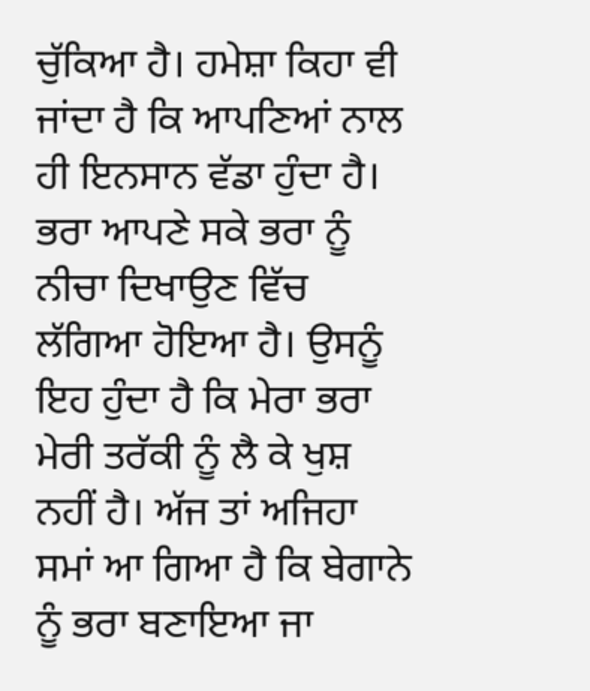ਚੁੱਕਿਆ ਹੈ। ਹਮੇਸ਼ਾ ਕਿਹਾ ਵੀ ਜਾਂਦਾ ਹੈ ਕਿ ਆਪਣਿਆਂ ਨਾਲ ਹੀ ਇਨਸਾਨ ਵੱਡਾ ਹੁੰਦਾ ਹੈ। ਭਰਾ ਆਪਣੇ ਸਕੇ ਭਰਾ ਨੂੰ ਨੀਚਾ ਦਿਖਾਉਣ ਵਿੱਚ ਲੱਗਿਆ ਹੋਇਆ ਹੈ। ਉਸਨੂੰ ਇਹ ਹੁੰਦਾ ਹੈ ਕਿ ਮੇਰਾ ਭਰਾ ਮੇਰੀ ਤਰੱਕੀ ਨੂੰ ਲੈ ਕੇ ਖੁਸ਼ ਨਹੀਂ ਹੈ। ਅੱਜ ਤਾਂ ਅਜਿਹਾ ਸਮਾਂ ਆ ਗਿਆ ਹੈ ਕਿ ਬੇਗਾਨੇ ਨੂੰ ਭਰਾ ਬਣਾਇਆ ਜਾ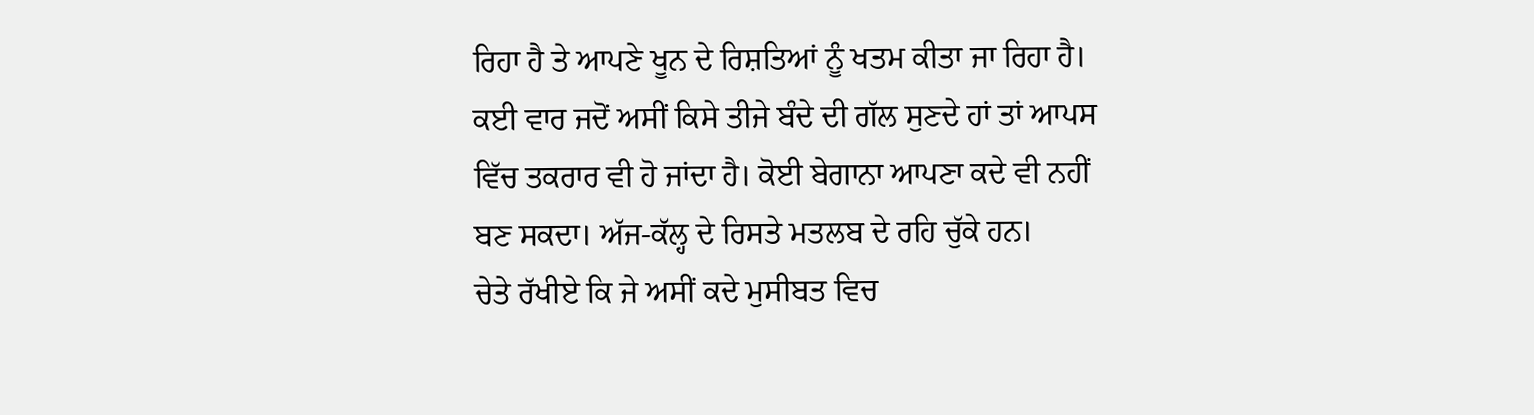ਰਿਹਾ ਹੈ ਤੇ ਆਪਣੇ ਖੂਨ ਦੇ ਰਿਸ਼ਤਿਆਂ ਨੂੰ ਖਤਮ ਕੀਤਾ ਜਾ ਰਿਹਾ ਹੈ। ਕਈ ਵਾਰ ਜਦੋਂ ਅਸੀਂ ਕਿਸੇ ਤੀਜੇ ਬੰਦੇ ਦੀ ਗੱਲ ਸੁਣਦੇ ਹਾਂ ਤਾਂ ਆਪਸ ਵਿੱਚ ਤਕਰਾਰ ਵੀ ਹੋ ਜਾਂਦਾ ਹੈ। ਕੋਈ ਬੇਗਾਨਾ ਆਪਣਾ ਕਦੇ ਵੀ ਨਹੀਂ ਬਣ ਸਕਦਾ। ਅੱਜ-ਕੱਲ੍ਹ ਦੇ ਰਿਸਤੇ ਮਤਲਬ ਦੇ ਰਹਿ ਚੁੱਕੇ ਹਨ।
ਚੇਤੇ ਰੱਖੀਏ ਕਿ ਜੇ ਅਸੀਂ ਕਦੇ ਮੁਸੀਬਤ ਵਿਚ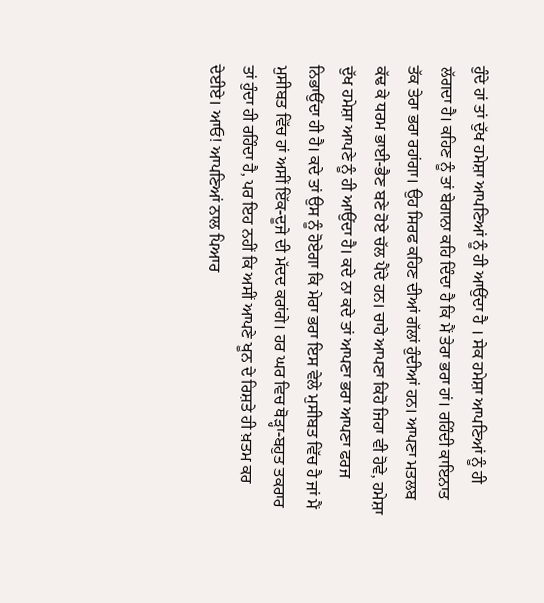ਹੁੰਦੇ ਹਾਂ ਤਾਂ ਦੁੱਖ ਹਮੇਸ਼ਾ ਆਪਣਿਆਂ ਨੂੰ ਹੀ ਆਉਂਦਾ ਹੈ । ਸੇਕ ਹਮੇਸ਼ਾ ਆਪਣਿਆਂ ਨੂੰ ਹੀ ਲੱਗਦਾ ਹੈ। ਕਹਿਣ ਨੂੰ ਤਾਂ ਬੇਗਾਨਾ ਕਹਿ ਦਿੰਦਾ ਹੈ ਕਿ ਮੈਂ ਤੇਰਾ ਭਰਾ ਹਾਂ। ਰਹਿੰਦੀ ਕਾਇਨਾਤ ਤੱਕ ਤੇਰਾ ਭਰਾ ਰਹਾਂਗਾ। ਉਹ ਸਿਰਫ ਕਹਿਣ ਦੀਆਂ ਗੱਲਾਂ ਹੁੰਦੀਆਂ ਹਨ। ਆਪਣਾ ਮਤਲਬ ਕੱਢ ਕੇ ਧਰਮ ਭਾਈ-ਭੈਣ ਬਣੇ ਹੋਏ ਚੱਲ ਪੈਂਦੇ ਹਨ। ਚਾਹੇ ਆਪਣਾ ਕਿਹੋ ਜਿਹਾ ਵੀ ਹੋਵੇ, ਹਮੇਸ਼ਾ ਦੁੱਖ ਹਮੇਸ਼ਾ ਆਪਣੇ ਨੂੰ ਹੀ ਆਉਂਦਾ ਹੈ। ਕਦੇ ਨਾ ਕਦੇ ਤਾਂ ਆਪਣਾ ਭਰਾ ਆਪਣਾ ਫਰਜ ਨਿਭਾਉਂਦਾ ਹੀ ਹੈ। ਕਦੇ ਤਾਂ ਉਸ ਨੂੰ ਹੋਏਗਾ ਕਿ ਮੇਰਾ ਭਰਾ ਇਸ ਵੇਲੇ ਮੁਸੀਬਤ ਵਿੱਚ ਹੈ ਜਾਂ ਮੈਂ ਮੁਸੀਬਤ ਵਿੱਚ ਹਾਂ ਅਸੀਂ ਇੱਕ-ਦੂਜੇ ਦੀ ਮੱਦਦ ਕਰਾਂਗੇ। ਹਰ ਘਰ ਵਿਚ ਥੋੜ੍ਹਾ-ਬਹੁਤ ਤਕਰਾਰ ਤਾਂ ਹੁੰਦਾ ਹੀ ਰਹਿੰਦਾ ਹੈ, ਪਰ ਇਹ ਨਹੀਂ ਕਿ ਅਸੀਂ ਆਪਣੇ ਖੂਨ ਦੇ ਰਿਸ਼ਤੇ ਹੀ ਖ਼ਤਮ ਕਰ ਦੇਈਏ। ਆਓ! ਆਪਣਿਆਂ ਨਾਲ ਪਿਆਰ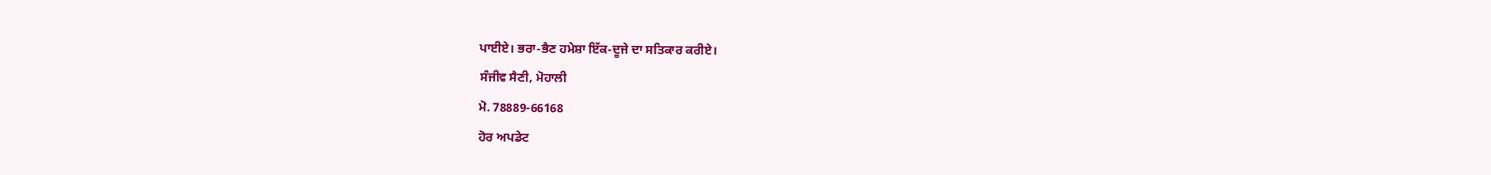ਪਾਈਏ। ਭਰਾ-ਭੈਣ ਹਮੇਸ਼ਾ ਇੱਕ-ਦੂਜੇ ਦਾ ਸਤਿਕਾਰ ਕਰੀਏ।
ਸੰਜੀਵ ਸੈਣੀ, ਮੋਹਾਲੀ
ਮੋ. 78889-66168
ਹੋਰ ਅਪਡੇਟ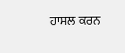ਹਾਸਲ ਕਰਨ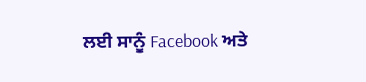ਲਈ ਸਾਨੂੰ Facebook ਅਤੇ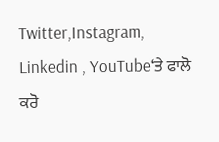Twitter,Instagram, Linkedin , YouTube‘ਤੇ ਫਾਲੋ ਕਰੋ